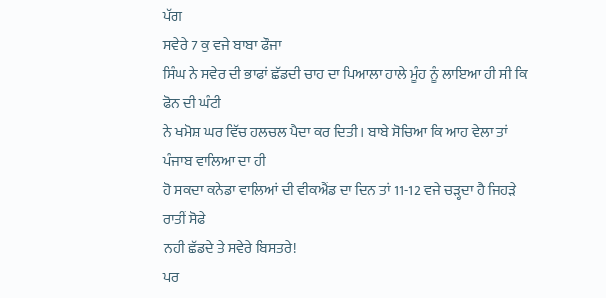ਪੱਗ
ਸਵੇਰੇ 7 ਕੁ ਵਜੇ ਬਾਬਾ ਫੌਜਾ
ਸਿੰਘ ਨੇ ਸਵੇਰ ਦੀ ਭਾਫਾਂ ਛੱਡਦੀ ਚਾਹ ਦਾ ਪਿਆਲਾ ਹਾਲੇ ਮੂੰਹ ਨੂੰ ਲਾਇਆ ਹੀ ਸੀ ਕਿ ਫੋਨ ਦੀ ਘੰਟੀ
ਨੇ ਖਮੋਸ਼ ਘਰ ਵਿੱਚ ਹਲਚਲ ਪੈਦਾ ਕਰ ਦਿਤੀ। ਬਾਬੇ ਸੋਚਿਆ ਕਿ ਆਹ ਵੇਲਾ ਤਾਂ ਪੰਜਾਬ ਵਾਲਿਆ ਦਾ ਹੀ
ਹੋ ਸਕਦਾ ਕਨੇਡਾ ਵਾਲਿਆਂ ਦੀ ਵੀਕਐਂਡ ਦਾ ਦਿਨ ਤਾਂ 11-12 ਵਜੇ ਚੜ੍ਹਦਾ ਹੈ ਜਿਹੜੇ ਰਾਤੀਂ ਸੋਫੇ
ਨਹੀ ਛੱਡਦੇ ਤੇ ਸਵੇਰੇ ਬਿਸਤਰੇ!
ਪਰ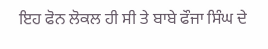ਇਹ ਫੋਨ ਲੋਕਲ ਹੀ ਸੀ ਤੇ ਬਾਬੇ ਫੌਜਾ ਸਿੰਘ ਦੇ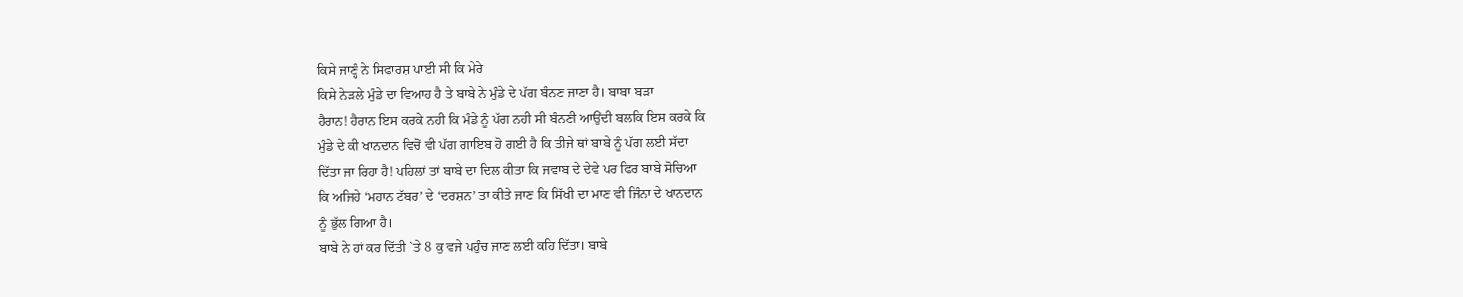ਕਿਸੇ ਜਾਣ੍ਹੰ ਨੇ ਸਿਫਾਰਸ਼ ਪਾਈ ਸੀ ਕਿ ਮੇਰੇ
ਕਿਸੇ ਨੇੜਲੇ ਮੁੰਡੇ ਦਾ ਵਿਆਹ ਹੈ ਤੇ ਬਾਬੇ ਨੇ ਮੁੰਡੇ ਦੇ ਪੱਗ ਬੰਨਣ ਜਾਣਾ ਹੈ। ਬਾਬਾ ਬੜਾ
ਹੈਰਾਨ! ਹੈਰਾਨ ਇਸ ਕਰਕੇ ਨਹੀ ਕਿ ਮੰਡੇ ਨੂੰ ਪੱਗ ਨਹੀ ਸੀ ਬੰਨਣੀ ਆਉਂਦੀ ਬਲਕਿ ਇਸ ਕਰਕੇ ਕਿ
ਮੁੰਡੇ ਦੇ ਕੀ ਖਾਨਦਾਨ ਵਿਚੋਂ ਵੀ ਪੱਗ ਗਾਇਬ ਹੋ ਗਈ ਹੈ ਕਿ ਤੀਜੇ ਥਾਂ ਬਾਬੇ ਨੂੰ ਪੱਗ ਲਈ ਸੱਦਾ
ਦਿੱਤਾ ਜਾ ਰਿਹਾ ਹੈ! ਪਹਿਲਾਂ ਤਾਂ ਬਾਬੇ ਦਾ ਦਿਲ ਕੀਤਾ ਕਿ ਜਵਾਬ ਦੇ ਦੇਵੇ ਪਰ ਫਿਰ ਬਾਬੇ ਸੋਚਿਆ
ਕਿ ਅਜਿਹੇ ‘ਮਹਾਨ ਟੱਬਰ’ ਦੇ ‘ਦਰਸ਼ਨ’ ਤਾ ਕੀਤੇ ਜਾਣ ਕਿ ਸਿੱਖੀ ਦਾ ਮਾਣ ਵੀ ਜਿੰਨਾ ਦੇ ਖਾਨਦਾਨ
ਨੂੰ ਭੁੱਲ ਗਿਆ ਹੈ।
ਬਾਬੇ ਨੇ ਹਾਂ ਕਰ ਦਿੱਤੀ `ਤੇ 8 ਕੁ ਵਜੇ ਪਹੁੰਚ ਜਾਣ ਲਈ ਕਹਿ ਦਿੱਤਾ। ਬਾਬੇ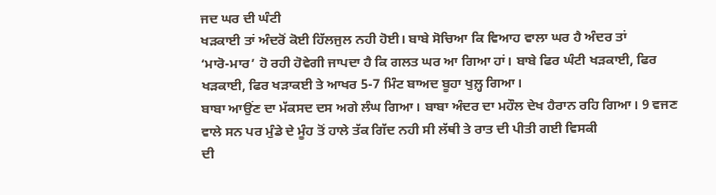ਜਦ ਘਰ ਦੀ ਘੰਟੀ
ਖੜਕਾਈ ਤਾਂ ਅੰਦਰੋਂ ਕੋਈ ਹਿੱਲਜੁਲ ਨਹੀ ਹੋਈ। ਬਾਬੇ ਸੋਚਿਆ ਕਿ ਵਿਆਹ ਵਾਲਾ ਘਰ ਹੈ ਅੰਦਰ ਤਾਂ
‘ਮਾਰੋ-ਮਾਰ’ ਹੋ ਰਹੀ ਹੋਵੇਗੀ ਜਾਪਦਾ ਹੈ ਕਿ ਗਲਤ ਘਰ ਆ ਗਿਆ ਹਾਂ। ਬਾਬੇ ਫਿਰ ਘੰਟੀ ਖੜਕਾਈ, ਫਿਰ
ਖੜਕਾਈ, ਫਿਰ ਖੜਾਕਈ ਤੇ ਆਖਰ 5-7 ਮਿੰਟ ਬਾਅਦ ਬੂਹਾ ਖੁਲ਼੍ਹ ਗਿਆ।
ਬਾਬਾ ਆਉਂਣ ਦਾ ਮੱਕਸਦ ਦਸ ਅਗੇ ਲੰਘ ਗਿਆ। ਬਾਬਾ ਅੰਦਰ ਦਾ ਮਹੌਲ ਦੇਖ ਹੈਰਾਨ ਰਹਿ ਗਿਆ। 9 ਵਜਣ
ਵਾਲੇ ਸਨ ਪਰ ਮੁੰਡੇ ਦੇ ਮੂੰਹ ਤੋਂ ਹਾਲੇ ਤੱਕ ਗਿੱਦ ਨਹੀ ਸੀ ਲੱਥੀ ਤੇ ਰਾਤ ਦੀ ਪੀਤੀ ਗਈ ਵਿਸਕੀ
ਦੀ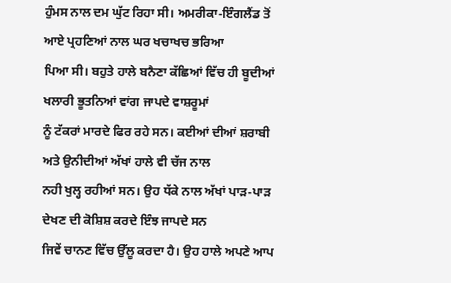ਹੁੰਮਸ ਨਾਲ ਦਮ ਘੁੱਟ ਰਿਹਾ ਸੀ। ਅਮਰੀਕਾ-ਇੰਗਲੈਂਡ ਤੋਂ ਆਏ ਪ੍ਰਹਣਿਆਂ ਨਾਲ ਘਰ ਖਚਾਖਚ ਭਰਿਆ
ਪਿਆ ਸੀ। ਬਹੁਤੇ ਹਾਲੇ ਬਨੈਣਾ ਕੱਛਿਆਂ ਵਿੱਚ ਹੀ ਬੂਦੀਆਂ ਖਲਾਰੀ ਭੂਤਨਿਆਂ ਵਾਂਗ ਜਾਪਦੇ ਵਾਸ਼ਰੂਮਾਂ
ਨੂੰ ਟੱਕਰਾਂ ਮਾਰਦੇ ਫਿਰ ਰਹੇ ਸਨ। ਕਈਆਂ ਦੀਆਂ ਸ਼ਰਾਬੀ ਅਤੇ ਉਨੀਦੀਆਂ ਅੱਖਾਂ ਹਾਲੇ ਵੀ ਚੱਜ ਨਾਲ
ਨਹੀ ਖੁਲ੍ਹ ਰਹੀਆਂ ਸਨ। ਉਹ ਧੱਕੇ ਨਾਲ ਅੱਖਾਂ ਪਾੜ-ਪਾੜ ਦੇਖਣ ਦੀ ਕੋਸ਼ਿਸ਼ ਕਰਦੇ ਇੰਝ ਜਾਪਦੇ ਸਨ
ਜਿਵੇਂ ਚਾਨਣ ਵਿੱਚ ਉੱਲੂ ਕਰਦਾ ਹੈ। ਉਹ ਹਾਲੇ ਅਪਣੇ ਆਪ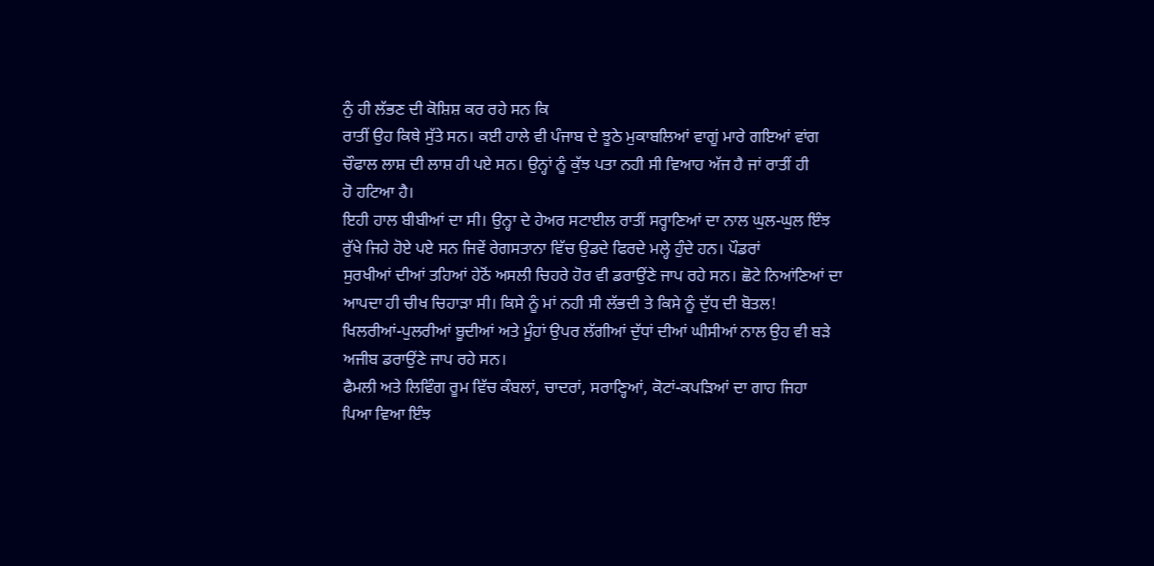ਨੁੰ ਹੀ ਲੱਭਣ ਦੀ ਕੋਸ਼ਿਸ਼ ਕਰ ਰਹੇ ਸਨ ਕਿ
ਰਾਤੀਂ ਉਹ ਕਿਥੇ ਸੁੱਤੇ ਸਨ। ਕਈ ਹਾਲੇ ਵੀ ਪੰਜਾਬ ਦੇ ਝੂਠੇ ਮੁਕਾਬਲਿਆਂ ਵਾਗੂਂ ਮਾਰੇ ਗਇਆਂ ਵਾਂਗ
ਚੌਫਾਲ ਲਾਸ਼ ਦੀ ਲਾਸ਼ ਹੀ ਪਏ ਸਨ। ਉਨ੍ਹਾਂ ਨੂੰ ਕੁੱਝ ਪਤਾ ਨਹੀ ਸੀ ਵਿਆਹ ਅੱਜ ਹੈ ਜਾਂ ਰਾਤੀਂ ਹੀ
ਹੋ ਹਟਿਆ ਹੈ।
ਇਹੀ ਹਾਲ ਬੀਬੀਆਂ ਦਾ ਸੀ। ਉਨ੍ਹਾ ਦੇ ਹੇਅਰ ਸਟਾਈਲ ਰਾਤੀਂ ਸਰ੍ਹਾਣਿਆਂ ਦਾ ਨਾਲ ਘੁਲ-ਘੁਲ ਇੰਝ
ਰੁੱਖੇ ਜਿਹੇ ਹੋਏ ਪਏ ਸਨ ਜਿਵੇਂ ਰੇਗਸਤਾਨਾ ਵਿੱਚ ਉਡਦੇ ਫਿਰਦੇ ਮਲ੍ਹੇ ਹੁੰਦੇ ਹਨ। ਪੌਡਰਾਂ
ਸੁਰਖੀਆਂ ਦੀਆਂ ਤਹਿਆਂ ਹੇਠੋਂ ਅਸਲੀ ਚਿਹਰੇ ਹੋਰ ਵੀ ਡਰਾਉਂਣੇ ਜਾਪ ਰਹੇ ਸਨ। ਛੋਟੇ ਨਿਆਂਣਿਆਂ ਦਾ
ਆਪਦਾ ਹੀ ਚੀਖ ਚਿਹਾੜਾ ਸੀ। ਕਿਸੇ ਨੂੰ ਮਾਂ ਨਹੀ ਸੀ ਲੱਭਦੀ ਤੇ ਕਿਸੇ ਨੂੰ ਦੁੱਧ ਦੀ ਬੋਤਲ!
ਖਿਲਰੀਆਂ-ਪੁਲਰੀਆਂ ਬੂਦੀਆਂ ਅਤੇ ਮੂੰਹਾਂ ਉਪਰ ਲੱਗੀਆਂ ਦੁੱਧਾਂ ਦੀਆਂ ਘੀਸੀਆਂ ਨਾਲ ਉਹ ਵੀ ਬੜੇ
ਅਜੀਬ ਡਰਾਉਂਣੇ ਜਾਪ ਰਹੇ ਸਨ।
ਫੈਮਲੀ ਅਤੇ ਲਿਵਿੰਗ ਰੂਮ ਵਿੱਚ ਕੰਬਲਾਂ, ਚਾਦਰਾਂ, ਸਰਾਣ੍ਹਿਆਂ, ਕੋਟਾਂ-ਕਪੜਿਆਂ ਦਾ ਗਾਹ ਜਿਹਾ
ਪਿਆ ਵਿਆ ਇੰਝ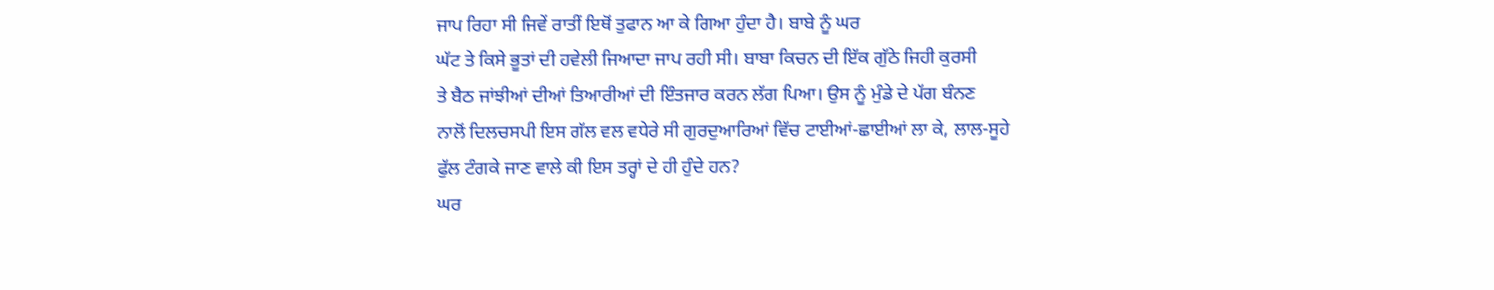ਜਾਪ ਰਿਹਾ ਸੀ ਜਿਵੇਂ ਰਾਤੀਂ ਇਥੋਂ ਤੁਫਾਨ ਆ ਕੇ ਗਿਆ ਹੁੰਦਾ ਹੈ। ਬਾਬੇ ਨੂੰ ਘਰ
ਘੱਟ ਤੇ ਕਿਸੇ ਭੂਤਾਂ ਦੀ ਹਵੇਲੀ ਜਿਆਦਾ ਜਾਪ ਰਹੀ ਸੀ। ਬਾਬਾ ਕਿਚਨ ਦੀ ਇੱਕ ਗੁੱਠੇ ਜਿਹੀ ਕੁਰਸੀ
ਤੇ ਬੈਠ ਜਾਂਝੀਆਂ ਦੀਆਂ ਤਿਆਰੀਆਂ ਦੀ ਇੰਤਜਾਰ ਕਰਨ ਲੱਗ ਪਿਆ। ਉਸ ਨੂੰ ਮੁੰਡੇ ਦੇ ਪੱਗ ਬੰਨਣ
ਨਾਲੋਂ ਦਿਲਚਸਪੀ ਇਸ ਗੱਲ ਵਲ ਵਧੇਰੇ ਸੀ ਗੁਰਦੁਆਰਿਆਂ ਵਿੱਚ ਟਾਈਆਂ-ਛਾਈਆਂ ਲਾ ਕੇ, ਲਾਲ-ਸੂਹੇ
ਫੁੱਲ ਟੰਗਕੇ ਜਾਣ ਵਾਲੇ ਕੀ ਇਸ ਤਰ੍ਹਾਂ ਦੇ ਹੀ ਹੁੰਦੇ ਹਨ?
ਘਰ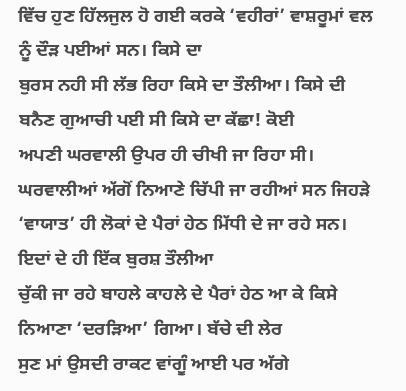ਵਿੱਚ ਹੁਣ ਹਿੱਲਜੁਲ ਹੋ ਗਈ ਕਰਕੇ ‘ਵਹੀਰਾਂ’ ਵਾਸ਼ਰੂਮਾਂ ਵਲ ਨੂੰ ਦੌੜ ਪਈਆਂ ਸਨ। ਕਿਸੇ ਦਾ
ਬੁਰਸ ਨਹੀ ਸੀ ਲੱਭ ਰਿਹਾ ਕਿਸੇ ਦਾ ਤੌਲੀਆ। ਕਿਸੇ ਦੀ ਬਨੈਣ ਗੁਆਚੀ ਪਈ ਸੀ ਕਿਸੇ ਦਾ ਕੱਛਾ! ਕੋਈ
ਅਪਣੀ ਘਰਵਾਲੀ ਉਪਰ ਹੀ ਚੀਖੀ ਜਾ ਰਿਹਾ ਸੀ। ਘਰਵਾਲੀਆਂ ਅੱਗੋਂ ਨਿਆਣੇ ਚਿੱਪੀ ਜਾ ਰਹੀਆਂ ਸਨ ਜਿਹੜੇ
‘ਵਾਯਾਤ’ ਹੀ ਲੋਕਾਂ ਦੇ ਪੈਰਾਂ ਹੇਠ ਮਿੱਧੀ ਦੇ ਜਾ ਰਹੇ ਸਨ। ਇਦਾਂ ਦੇ ਹੀ ਇੱਕ ਬੁਰਸ਼ ਤੌਲੀਆ
ਚੁੱਕੀ ਜਾ ਰਹੇ ਬਾਹਲੇ ਕਾਹਲੇ ਦੇ ਪੈਰਾਂ ਹੇਠ ਆ ਕੇ ਕਿਸੇ ਨਿਆਣਾ ‘ਦਰੜਿਆ’ ਗਿਆ। ਬੱਚੇ ਦੀ ਲੇਰ
ਸੁਣ ਮਾਂ ਉਸਦੀ ਰਾਕਟ ਵਾਂਗੂੰ ਆਈ ਪਰ ਅੱਗੇ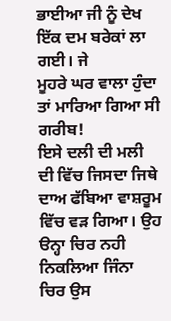ਭਾਈਆ ਜੀ ਨੂੰ ਦੇਖ ਇੱਕ ਦਮ ਬਰੇਕਾਂ ਲਾ ਗਈ। ਜੇ
ਮੂਹਰੇ ਘਰ ਵਾਲਾ ਹੁੰਦਾ ਤਾਂ ਮਾਰਿਆ ਗਿਆ ਸੀ ਗਰੀਬ!
ਇਸੇ ਦਲੀ ਦੀ ਮਲੀ ਦੀ ਵਿੱਚ ਜਿਸਦਾ ਜਿਥੇ ਦਾਅ ਫੱਬਿਆ ਵਾਸ਼ਰੂਮ ਵਿੱਚ ਵੜ ਗਿਆ। ਉਹ ੳਨ੍ਹਾ ਚਿਰ ਨਹੀ
ਨਿਕਲਿਆ ਜਿੰਨਾ ਚਿਰ ਉਸ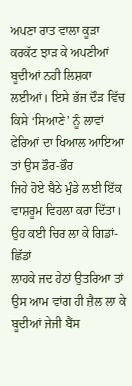ਅਪਣਾ ਰਾਤ ਵਾਲਾ ਕੂੜਾ ਕਰਕੱਟ ਝਾੜ ਕੇ ਅਪਣੀਆਂ ਬੂਦੀਆਂ ਨਹੀ ਲਿਸ਼ਕਾ
ਲਈਆਂ। ਇਸੇ ਭੱਜ ਦੌੜ ਵਿੱਚ ਕਿਸੇ ‘ਸਿਆਣੇ’ ਨੂੰ ਲਾਵਾਂ ਫੇਰਿਆਂ ਦਾ ਖਿਆਲ ਆਇਆ ਤਾਂ ਉਸ ਡੌਰ-ਭੌਰ
ਜਿਹੇ ਹੋਏ ਬੈਠੇ ਮੁੰਡੇ ਲਈ ਇੱਕ ਵਾਸ਼ਰੂਮ ਵਿਹਲਾ ਕਰਾ ਦਿੱਤਾ। ਉਹ ਕਈ ਚਿਰ ਲਾ ਕੇ ਗਿਡਾਂ-ਛਿੱਡਾਂ
ਲਾਹਕੇ ਜਦ ਹੇਠਾਂ ਉਤਰਿਆ ਤਾਂ ਉਸ ਆਮ ਵਾਂਗ ਹੀ ਜ਼ੈਲ ਲਾ ਕੇ ਬੂਦੀਆਂ ਜੇਜੀ ਬੈਂਸ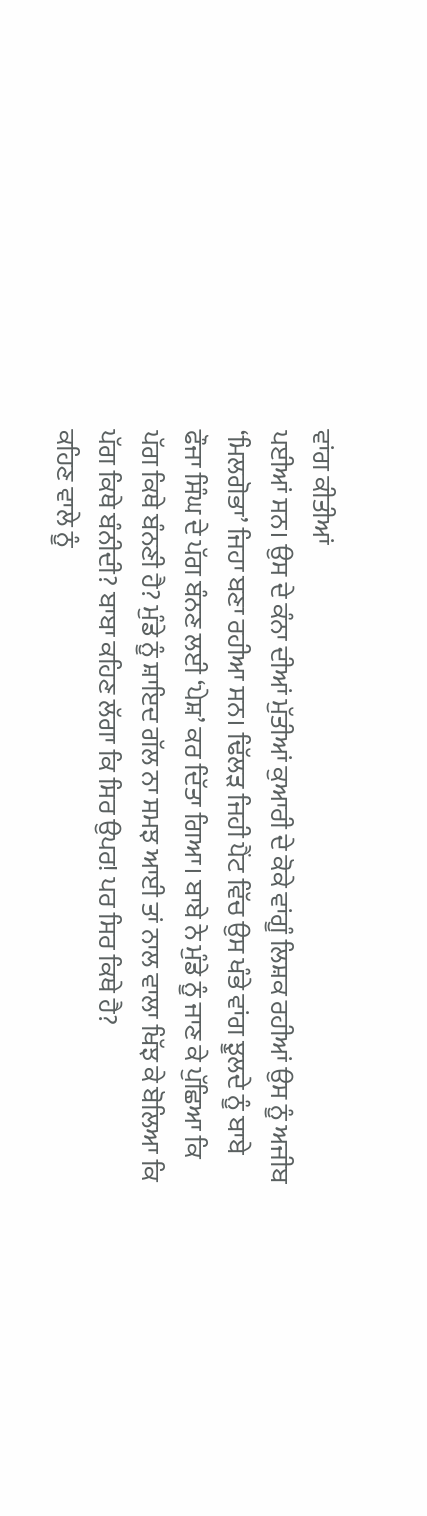ਵਾਂਗ ਕੀਤੀਆਂ
ਪਈਆਂ ਸਨ। ਉਸ ਦੇ ਕੰਨਾ ਦੀਆਂ ਮੁੱਤੀਆਂ ਕੁਆਰੀ ਦੇ ਕੋਕੇ ਵਾਂਗੂੰ ਲਿਸ਼ਕ ਰਹੀਆਂ ਉਸ ਨੂੰ ਅਜੀਬ
‘ਮਿਲਗੋਭਾ’ ਜਿਹਾ ਬਣਾ ਰਹੀਆ ਸਨ। ਢਿੱਲੜ ਜਿਹੀ ਪੈਂਟ ਵਿੱਚ ਉਸ ਖੰਭੇ ਵਾਂਗ ਝੂਲਦੇ ਨੂੰ ਬਾਬੇ
ਫੌਜਾ ਸਿੰਘ ਦੇ ਪੱਗ ਬੰਨਣ ਲਈ ‘ਪੇਸ਼’ ਕਰ ਦਿੱਤਾ ਗਿਆ। ਬਾਬੇ ਨੇ ਮੁੰਡੇ ਨੂੰ ਜਾਣ ਕੇ ਪੁੱਛਿਆ ਕਿ
ਪੱਗ ਕਿਥੇ ਬੰਨਣੀ ਹੈ? ਮੁੰਡੇ ਨੂੰ ਸ਼ਾਇਦ ਗੱਲ ਨਾ ਸਮਝ ਆਈ ਤਾਂ ਨਾਲ ਵਾਲਾ ਖਿੱਝ ਕੇ ਬੋਲਿਆ ਕਿ
ਪੱਗ ਕਿਥੇ ਬੰਨੀਦੀ? ਬਾਬਾ ਕਹਿਣ ਲੱਗਾ ਕਿ ਸਿਰ ਉਪਰ! ਪਰ ਸਿਰ ਕਿਥੇ ਹੈ?
ਕਹਿਣ ਵਾਲੇ ਨੂੰ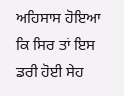ਅਹਿਸਾਸ ਹੋਇਆ ਕਿ ਸਿਰ ਤਾਂ ਇਸ ਡਰੀ ਹੋਈ ਸੇਹ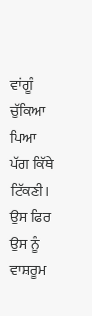ਵਾਂਗੂੰ ਚੁੱਕਿਆ ਪਿਆ ਪੱਗ ਕਿੱਥੇ
ਟਿੱਕਣੀ। ਉਸ ਫਿਰ ਉਸ ਨੂੰ ਵਾਸ਼ਰੂਮ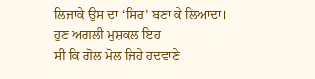ਲਿਜਾਕੇ ਉਸ ਦਾ ‘ਸਿਰ’ ਬਣਾ ਕੇ ਲਿਆਦਾ। ਹੁਣ ਅਗਲੀ ਮੁਸ਼ਕਲ ਇਹ
ਸੀ ਕਿ ਗੋਲ ਮੋਲ ਜਿਹੇ ਹਦਵਾਣੇ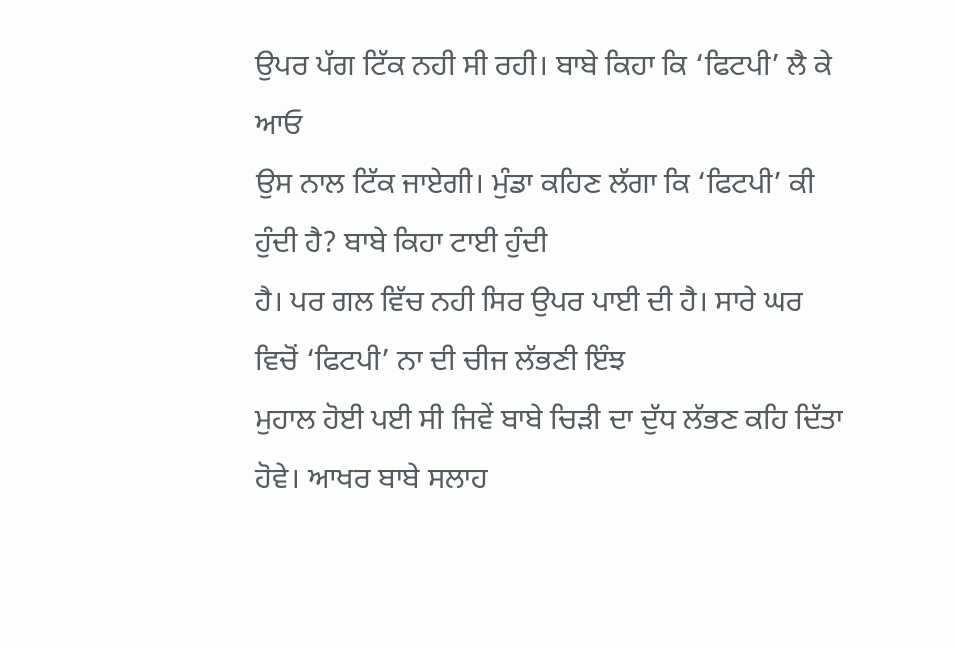ਉਪਰ ਪੱਗ ਟਿੱਕ ਨਹੀ ਸੀ ਰਹੀ। ਬਾਬੇ ਕਿਹਾ ਕਿ ‘ਫਿਟਪੀ’ ਲੈ ਕੇ ਆਓ
ਉਸ ਨਾਲ ਟਿੱਕ ਜਾਏਗੀ। ਮੁੰਡਾ ਕਹਿਣ ਲੱਗਾ ਕਿ ‘ਫਿਟਪੀ’ ਕੀ ਹੁੰਦੀ ਹੈ? ਬਾਬੇ ਕਿਹਾ ਟਾਈ ਹੁੰਦੀ
ਹੈ। ਪਰ ਗਲ ਵਿੱਚ ਨਹੀ ਸਿਰ ਉਪਰ ਪਾਈ ਦੀ ਹੈ। ਸਾਰੇ ਘਰ ਵਿਚੋਂ ‘ਫਿਟਪੀ’ ਨਾ ਦੀ ਚੀਜ ਲੱਭਣੀ ਇੰਝ
ਮੁਹਾਲ ਹੋਈ ਪਈ ਸੀ ਜਿਵੇਂ ਬਾਬੇ ਚਿੜੀ ਦਾ ਦੁੱਧ ਲੱਭਣ ਕਹਿ ਦਿੱਤਾ ਹੋਵੇ। ਆਖਰ ਬਾਬੇ ਸਲਾਹ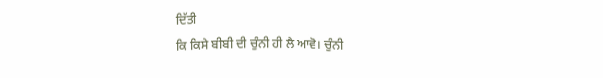ਦਿੱਤੀ
ਕਿ ਕਿਸੇ ਬੀਬੀ ਦੀ ਚੁੰਨੀ ਹੀ ਲੈ ਆਵੋ। ਚੁੰਨੀ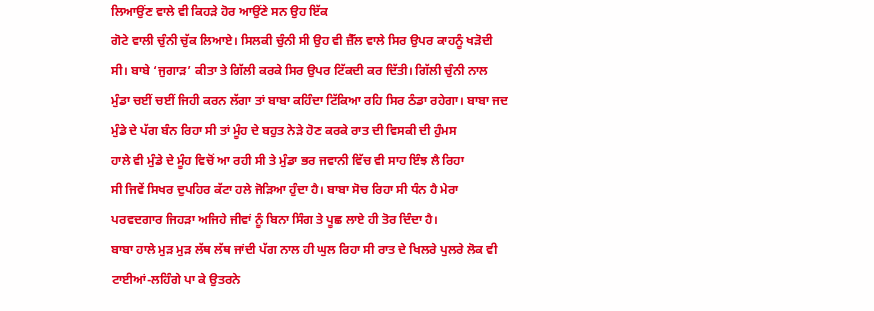ਲਿਆਉਂਣ ਵਾਲੇ ਵੀ ਕਿਹੜੇ ਹੋਰ ਆਉਂਣੇ ਸਨ ਉਹ ਇੱਕ
ਗੋਟੇ ਵਾਲੀ ਚੁੰਨੀ ਚੁੱਕ ਲਿਆਏ। ਸਿਲਕੀ ਚੁੰਨੀ ਸੀ ਉਹ ਵੀ ਜ਼ੈੱਲ ਵਾਲੇ ਸਿਰ ਉਪਰ ਕਾਹਨੂੰ ਖੜੋਦੀ
ਸੀ। ਬਾਬੇ ‘ਜੁਗਾੜ’ ਕੀਤਾ ਤੇ ਗਿੱਲੀ ਕਰਕੇ ਸਿਰ ਉਪਰ ਟਿੱਕਦੀ ਕਰ ਦਿੱਤੀ। ਗਿੱਲੀ ਚੁੰਨੀ ਨਾਲ
ਮੁੰਡਾ ਚਈਂ ਚਈਂ ਜਿਹੀ ਕਰਨ ਲੱਗਾ ਤਾਂ ਬਾਬਾ ਕਹਿੰਦਾ ਟਿੱਕਿਆ ਰਹਿ ਸਿਰ ਠੰਡਾ ਰਹੇਗਾ। ਬਾਬਾ ਜਦ
ਮੁੰਡੇ ਦੇ ਪੱਗ ਬੰਨ ਰਿਹਾ ਸੀ ਤਾਂ ਮੂੰਹ ਦੇ ਬਹੁਤ ਨੇੜੇ ਹੋਣ ਕਰਕੇ ਰਾਤ ਦੀ ਵਿਸਕੀ ਦੀ ਹੁੰਮਸ
ਹਾਲੇ ਵੀ ਮੁੰਡੇ ਦੇ ਮੂੰਹ ਵਿਚੋਂ ਆ ਰਹੀ ਸੀ ਤੇ ਮੁੰਡਾ ਭਰ ਜਵਾਨੀ ਵਿੱਚ ਵੀ ਸਾਹ ਇੰਝ ਲੈ ਰਿਹਾ
ਸੀ ਜਿਵੇਂ ਸਿਖਰ ਦੁਪਹਿਰ ਕੱਟਾ ਹਲੇ ਜੋੜਿਆ ਹੁੰਦਾ ਹੈ। ਬਾਬਾ ਸੋਚ ਰਿਹਾ ਸੀ ਧੰਨ ਹੈ ਮੇਰਾ
ਪਰਵਦਗਾਰ ਜਿਹੜਾ ਅਜਿਹੇ ਜੀਵਾਂ ਨੂੰ ਬਿਨਾ ਸਿੰਗ ਤੇ ਪੂਛ ਲਾਏ ਹੀ ਤੋਰ ਦਿੰਦਾ ਹੈ।
ਬਾਬਾ ਹਾਲੇ ਮੁੜ ਮੁੜ ਲੱਥ ਲੱਥ ਜਾਂਦੀ ਪੱਗ ਨਾਲ ਹੀ ਘੁਲ ਰਿਹਾ ਸੀ ਰਾਤ ਦੇ ਖਿਲਰੇ ਪੁਲਰੇ ਲੋਕ ਵੀ
ਟਾਈਆਂ-ਲਹਿੰਗੇ ਪਾ ਕੇ ਉਤਰਨੇ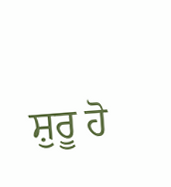ਸ਼ੁਰੂ ਹੋ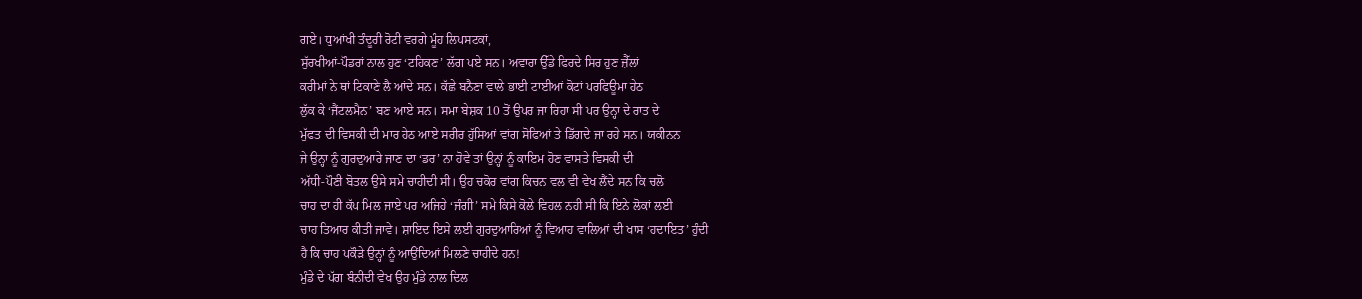ਗਏ। ਧੁਆਂਖੀ ਤੰਦੂਰੀ ਰੋਟੀ ਵਰਗੇ ਮੂੰਹ ਲਿਪਸਟਕਾਂ,
ਸੁੱਰਖੀਆਂ-ਪੌਡਰਾਂ ਨਾਲ ਹੁਣ ‘ਟਹਿਕਣ’ ਲੱਗ ਪਏ ਸਨ। ਅਵਾਰਾ ਉੱਡੇ ਫਿਰਦੇ ਸਿਰ ਹੁਣ ਜ਼ੈੱਲਾਂ
ਕਰੀਮਾਂ ਨੇ ਥਾਂ ਟਿਕਾਣੇ ਲੈ ਆਂਦੇ ਸਨ। ਕੱਛੇ ਬਨੈਣਾ ਵਾਲੇ ਭਾਈ ਟਾਈਆਂ ਕੋਟਾਂ ਪਰਫਿਊਮਾ ਹੇਠ
ਲੁੱਕ ਕੇ ‘ਜੈਂਟਲਮੈਨ’ ਬਣ ਆਏ ਸਨ। ਸਮਾ ਬੇਸ਼ਕ 10 ਤੋਂ ਉਪਰ ਜਾ ਰਿਹਾ ਸੀ ਪਰ ਉਨ੍ਹਾ ਦੇ ਰਾਤ ਦੇ
ਮੁੱਫਤ ਦੀ ਵਿਸਕੀ ਦੀ ਮਾਰ ਹੇਠ ਆਏ ਸਰੀਰ ਹੁੱਸਿਆਂ ਵਾਂਗ ਸੋਫਿਆਂ ਤੇ ਡਿੱਗਦੇ ਜਾ ਰਹੇ ਸਨ। ਯਕੀਨਨ
ਜੇ ਉਨ੍ਹਾ ਨੂੰ ਗੁਰਦੁਆਰੇ ਜਾਣ ਦਾ ‘ਡਰ’ ਨਾ ਹੋਵੇ ਤਾਂ ਉਨ੍ਹਾਂ ਨੂੰ ਕਾਇਮ ਹੋਣ ਵਾਸਤੇ ਵਿਸਕੀ ਦੀ
ਅੱਧੀ-ਪੌਣੀ ਬੋਤਲ ਉਸੇ ਸਮੇ ਚਾਹੀਦੀ ਸੀ। ਉਹ ਚਕੋਰ ਵਾਂਗ ਕਿਚਨ ਵਲ ਵੀ ਵੇਖ ਲੈਂਦੇ ਸਨ ਕਿ ਚਲੋ
ਚਾਹ ਦਾ ਹੀ ਕੱਪ ਮਿਲ ਜਾਏ ਪਰ ਅਜਿਹੇ ‘ਜੰਗੀ’ ਸਮੇ ਕਿਸੇ ਕੋਲੇ ਵਿਹਲ ਨਹੀ ਸੀ ਕਿ ਇਨੇ ਲੋਕਾਂ ਲਈ
ਚਾਹ ਤਿਆਰ ਕੀਤੀ ਜਾਵੇ। ਸ਼ਾਇਦ ਇਸੇ ਲਈ ਗੁਰਦੁਆਰਿਆਂ ਨੂੰ ਵਿਆਹ ਵਾਲਿਆਂ ਦੀ ਖਾਸ ‘ਹਦਾਇਤ’ ਹੁੰਦੀ
ਹੈ ਕਿ ਚਾਹ ਪਕੌੜੇ ਉਨ੍ਹਾਂ ਨੂੰ ਆਉਂਦਿਆਂ ਮਿਲਣੇ ਚਾਹੀਦੇ ਹਨ!
ਮੁੰਡੇ ਦੇ ਪੱਗ ਬੰਨੀਦੀ ਵੇਖ ਉਹ ਮੁੰਡੇ ਨਾਲ ਦਿਲ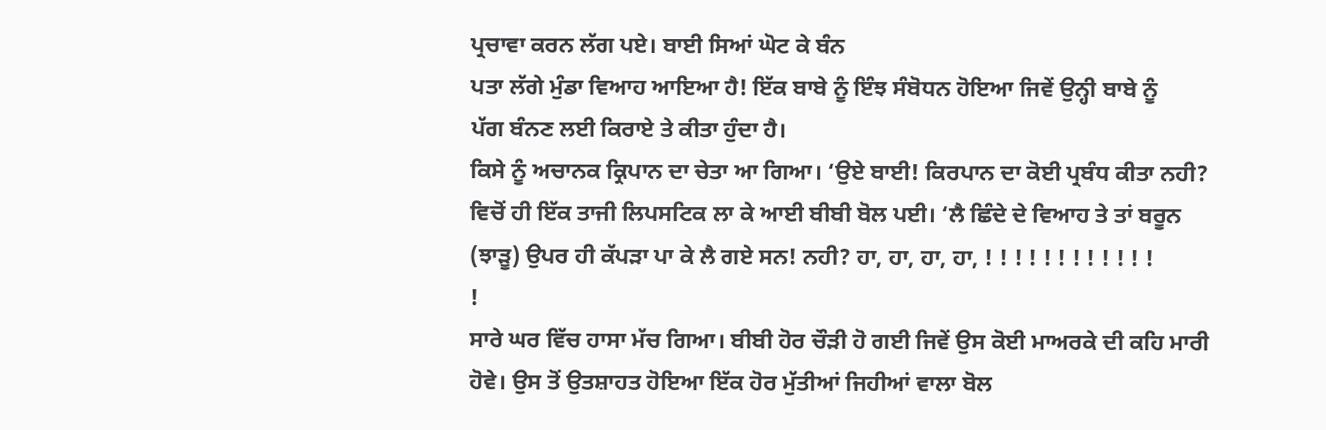ਪ੍ਰਚਾਵਾ ਕਰਨ ਲੱਗ ਪਏ। ਬਾਈ ਸਿਆਂ ਘੋਟ ਕੇ ਬੰਨ
ਪਤਾ ਲੱਗੇ ਮੁੰਡਾ ਵਿਆਹ ਆਇਆ ਹੈ! ਇੱਕ ਬਾਬੇ ਨੂੰ ਇੰਝ ਸੰਬੋਧਨ ਹੋਇਆ ਜਿਵੇਂ ਉਨ੍ਹੀ ਬਾਬੇ ਨੂੰ
ਪੱਗ ਬੰਨਣ ਲਈ ਕਿਰਾਏ ਤੇ ਕੀਤਾ ਹੁੰਦਾ ਹੈ।
ਕਿਸੇ ਨੂੰ ਅਚਾਨਕ ਕ੍ਰਿਪਾਨ ਦਾ ਚੇਤਾ ਆ ਗਿਆ। ‘ਉਏ ਬਾਈ! ਕਿਰਪਾਨ ਦਾ ਕੋਈ ਪ੍ਰਬੰਧ ਕੀਤਾ ਨਹੀ?
ਵਿਚੋਂ ਹੀ ਇੱਕ ਤਾਜੀ ਲਿਪਸਟਿਕ ਲਾ ਕੇ ਆਈ ਬੀਬੀ ਬੋਲ ਪਈ। ‘ਲੈ ਛਿੰਦੇ ਦੇ ਵਿਆਹ ਤੇ ਤਾਂ ਬਰੂਨ
(ਝਾੜੂ) ਉਪਰ ਹੀ ਕੱਪੜਾ ਪਾ ਕੇ ਲੈ ਗਏ ਸਨ! ਨਹੀ? ਹਾ, ਹਾ, ਹਾ, ਹਾ, ! ! ! ! ! ! ! ! ! ! ! !
!
ਸਾਰੇ ਘਰ ਵਿੱਚ ਹਾਸਾ ਮੱਚ ਗਿਆ। ਬੀਬੀ ਹੋਰ ਚੌੜੀ ਹੋ ਗਈ ਜਿਵੇਂ ਉਸ ਕੋਈ ਮਾਅਰਕੇ ਦੀ ਕਹਿ ਮਾਰੀ
ਹੋਵੇ। ਉਸ ਤੋਂ ਉਤਸ਼ਾਹਤ ਹੋਇਆ ਇੱਕ ਹੋਰ ਮੁੱਤੀਆਂ ਜਿਹੀਆਂ ਵਾਲਾ ਬੋਲ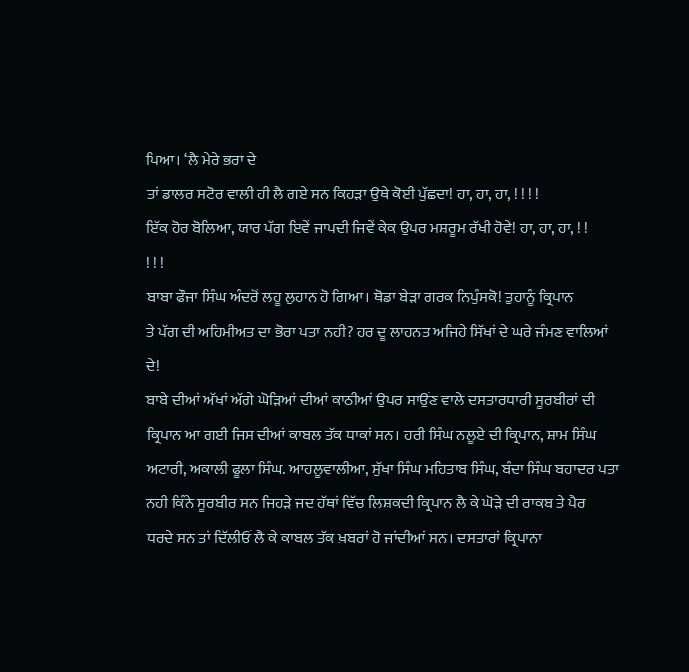ਪਿਆ। ‘ਲੈ ਮੇਰੇ ਭਰਾ ਦੇ
ਤਾਂ ਡਾਲਰ ਸਟੋਰ ਵਾਲੀ ਹੀ ਲੈ ਗਏ ਸਨ ਕਿਹੜਾ ਉਥੇ ਕੋਈ ਪੁੱਛਦਾ! ਹਾ, ਹਾ, ਹਾ, ! ! ! !
ਇੱਕ ਹੋਰ ਬੋਲਿਆ, ਯਾਰ ਪੱਗ ਇਵੇਂ ਜਾਪਦੀ ਜਿਵੇਂ ਕੇਕ ਉਪਰ ਮਸ਼ਰੂਮ ਰੱਖੀ ਹੋਵੇ! ਹਾ, ਹਾ, ਹਾ, ! !
! ! !
ਬਾਬਾ ਫੌਜਾ ਸਿੰਘ ਅੰਦਰੋਂ ਲਹੂ ਲੁਹਾਨ ਹੋ ਗਿਆ। ਥੋਡਾ ਬੇੜਾ ਗਰਕ ਨਿਪੁੰਸਕੋ! ਤੁਹਾਨੂੰ ਕ੍ਰਿਪਾਨ
ਤੇ ਪੱਗ ਦੀ ਅਹਿਮੀਅਤ ਦਾ ਭੋਰਾ ਪਤਾ ਨਹੀ? ਹਰ ਦੂ ਲਾਹਨਤ ਅਜਿਹੇ ਸਿੱਖਾਂ ਦੇ ਘਰੇ ਜੰਮਣ ਵਾਲਿਆਂ
ਦੇ!
ਬਾਬੇ ਦੀਆਂ ਅੱਖਾਂ ਅੱਗੇ ਘੋੜਿਆਂ ਦੀਆਂ ਕਾਠੀਆਂ ਉਪਰ ਸਾਉਂਣ ਵਾਲੇ ਦਸਤਾਰਧਾਰੀ ਸੂਰਬੀਰਾਂ ਦੀ
ਕ੍ਰਿਪਾਨ ਆ ਗਈ ਜਿਸ ਦੀਆਂ ਕਾਬਲ ਤੱਕ ਧਾਕਾਂ ਸਨ। ਹਰੀ ਸਿੰਘ ਨਲੂਏ ਦੀ ਕ੍ਰਿਪਾਨ, ਸ਼ਾਮ ਸਿੰਘ
ਅਟਾਰੀ, ਅਕਾਲੀ ਫੂਲਾ ਸਿੰਘ. ਆਹਲੂਵਾਲੀਆ, ਸੁੱਖਾ ਸਿੰਘ ਮਹਿਤਾਬ ਸਿੰਘ, ਬੰਦਾ ਸਿੰਘ ਬਹਾਦਰ ਪਤਾ
ਨਹੀ ਕਿੰਨੇ ਸੂਰਬੀਰ ਸਨ ਜਿਹੜੇ ਜਦ ਹੱਥਾਂ ਵਿੱਚ ਲਿਸ਼ਕਦੀ ਕ੍ਰਿਪਾਨ ਲੈ ਕੇ ਘੋੜੇ ਦੀ ਰਾਕਬ ਤੇ ਪੈਰ
ਧਰਦੇ ਸਨ ਤਾਂ ਦਿੱਲੀਓਂ ਲੈ ਕੇ ਕਾਬਲ ਤੱਕ ਖ਼ਬਰਾਂ ਹੋ ਜਾਂਦੀਆਂ ਸਨ। ਦਸਤਾਰਾਂ ਕ੍ਰਿਪਾਨਾ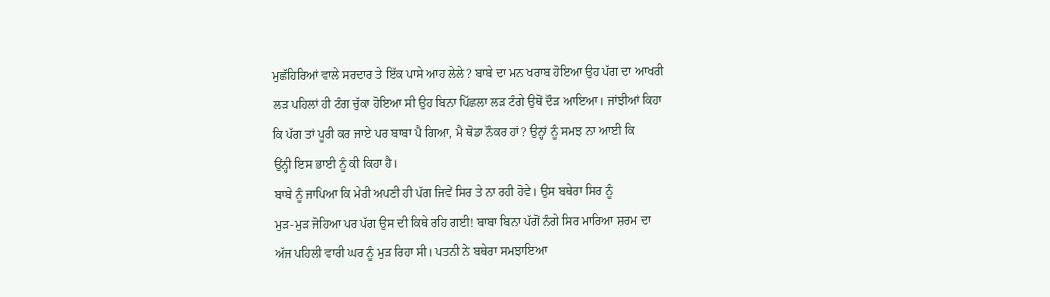ਮੁਛੱਹਿਰਿਆਂ ਵਾਲੇ ਸਰਦਾਰ ਤੇ ਇੱਕ ਪਾਸੇ ਆਹ ਲੇਲੇ? ਬਾਬੇ ਦਾ ਮਨ ਖਰਾਬ ਹੋਇਆ ਉਹ ਪੱਗ ਦਾ ਆਖਰੀ
ਲੜ ਪਹਿਲਾਂ ਹੀ ਟੰਗ ਚੁੱਕਾ ਹੋਇਆ ਸੀ ਉਹ ਬਿਨਾ ਪਿੱਛਲਾ ਲੜ ਟੰਗੇ ਉਥੋਂ ਦੌੜ ਆਇਆ। ਜਾਂਝੀਆਂ ਕਿਹਾ
ਕਿ ਪੱਗ ਤਾਂ ਪੂਰੀ ਕਰ ਜਾਏ ਪਰ ਬਾਬਾ ਪੈ ਗਿਆ, ਮੈ ਥੋਡਾ ਨੌਕਰ ਹਾਂ? ਉਨ੍ਹਾਂ ਨੂੰ ਸਮਝ ਨਾ ਆਈ ਕਿ
ਉਂਨ੍ਹੀ ਇਸ ਭਾਈ ਨੂੰ ਕੀ ਕਿਹਾ ਹੈ।
ਬਾਬੇ ਨੂੰ ਜਾਪਿਆ ਕਿ ਮੇਰੀ ਅਪਣੀ ਹੀ ਪੱਗ ਜਿਵੇਂ ਸਿਰ ਤੇ ਨਾ ਰਹੀ ਹੋਵੇ। ਉਸ ਬਥੇਰਾ ਸਿਰ ਨੂੰ
ਮੁੜ-ਮੁੜ ਜੋਹਿਆ ਪਰ ਪੱਗ ਉਸ ਦੀ ਕਿਥੇ ਰਹਿ ਗਈ! ਬਾਬਾ ਬਿਨਾ ਪੱਗੋਂ ਨੰਗੇ ਸਿਰ ਮਾਰਿਆ ਸ਼ਰਮ ਦਾ
ਅੱਜ ਪਹਿਲੀ ਵਾਰੀ ਘਰ ਨੂੰ ਮੁੜ ਰਿਹਾ ਸੀ। ਪਤਨੀ ਨੇ ਬਥੇਰਾ ਸਮਝਾਇਆ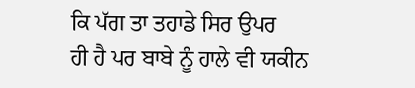ਕਿ ਪੱਗ ਤਾ ਤਹਾਡੇ ਸਿਰ ਉਪਰ
ਹੀ ਹੈ ਪਰ ਬਾਬੇ ਨੂੰ ਹਾਲੇ ਵੀ ਯਕੀਨ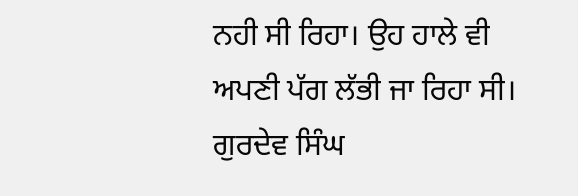ਨਹੀ ਸੀ ਰਿਹਾ। ਉਹ ਹਾਲੇ ਵੀ ਅਪਣੀ ਪੱਗ ਲੱਭੀ ਜਾ ਰਿਹਾ ਸੀ।
ਗੁਰਦੇਵ ਸਿੰਘ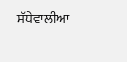ਸੱਧੇਵਾਲੀਆ